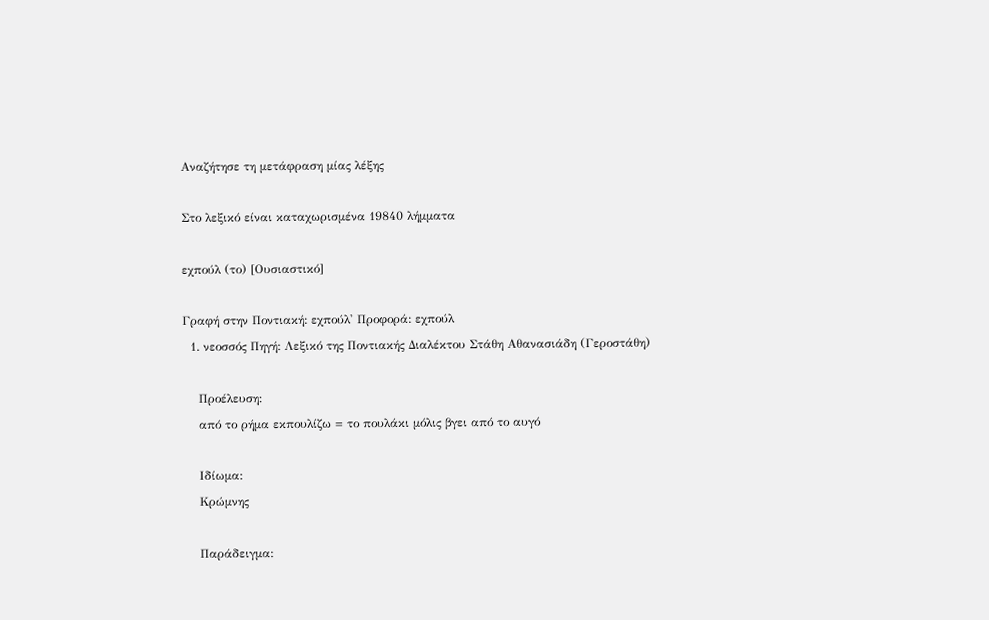Αναζήτησε τη μετάφραση μίας λέξης

Στο λεξικό είναι καταχωρισμένα 19840 λήμματα

εχπούλ (το) [Ουσιαστικό]

Γραφή στην Ποντιακή: εχπούλ' Προφορά: εχπούλ
  1. νεοσσός Πηγή: Λεξικό της Ποντιακής Διαλέκτου Στάθη Αθανασιάδη (Γεροστάθη)

    Προέλευση:
    από το ρήμα εκπουλίζω = το πουλάκι μόλις βγει από το αυγό

    Ιδίωμα:
    Κρώμνης

    Παράδειγμα: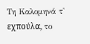Τη Καλομηνά τ' εχπούλα̤, το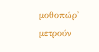μοθοπώρ' μετρούν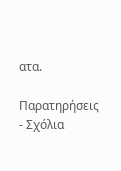ατα.

Παρατηρήσεις - Σχόλια